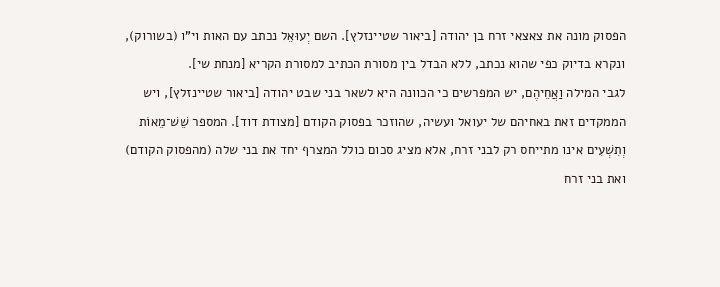הפסוק מונה את צאצאי זרח בן יהודה [ביאור שטיינזלץ]. השם יְעוּאֵל נכתב עם האות וי"ו (בשורוק), ונקרא בדיוק כפי שהוא נכתב, ללא הבדל בין מסורת הכתיב למסורת הקריא [מנחת שי].
לגבי המילה וַאֲחֵיהֶם, יש המפרשים כי הכוונה היא לשאר בני שבט יהודה [ביאור שטיינזלץ], ויש הממקדים זאת באחיהם של יעואל ועשיה, שהוזכר בפסוק הקודם [מצודת דוד]. המספר שֵׁשׁ־מֵאוֹת וְתִשְׁעִים אינו מתייחס רק לבני זרח, אלא מציג סכום כולל המצרף יחד את בני שלה (מהפסוק הקודם) ואת בני זרח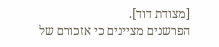[מצודת דוד].
הפרשנים מציינים כי אזכורם של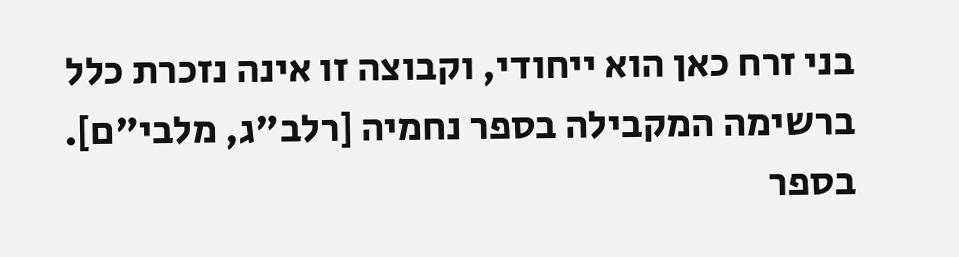בני זרח כאן הוא ייחודי, וקבוצה זו אינה נזכרת כלל ברשימה המקבילה בספר נחמיה [רלב"ג, מלבי"ם]. בספר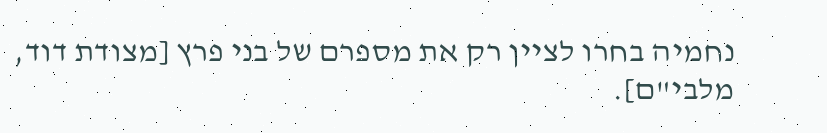נחמיה בחרו לציין רק את מספרם של בני פרץ [מצודת דוד, מלבי"ם].